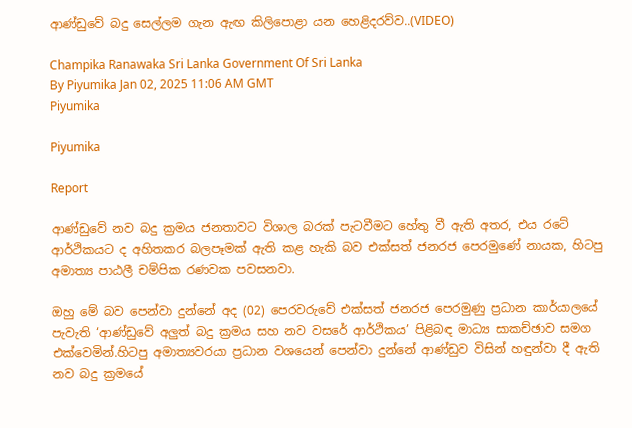ආණ්ඩුවේ බදු සෙල්ලම ගැන ඇඟ කිලිපොළා යන හෙළිදරව්ව..(VIDEO)

Champika Ranawaka Sri Lanka Government Of Sri Lanka
By Piyumika Jan 02, 2025 11:06 AM GMT
Piyumika

Piyumika

Report

ආණ්ඩුවේ නව බදු ක්‍රමය ජනතාවට විශාල බරක් පැටවීමට හේතු වී ඇති අතර, එය රටේ ආර්ථිකයට ද අහිතකර බලපෑමක් ඇති කළ හැකි බව එක්සත් ජනරජ පෙරමුණේ නායක, හිටපු අමාත්‍ය පාඨලී චම්පික රණවක පවසනවා.

ඔහු මේ බව පෙන්වා දුන්නේ අද (02) පෙරවරුවේ එක්සත් ජනරජ පෙරමුණු ප්‍රධාන කාර්යාලයේ පැවැති ‘ආණ්ඩුවේ අලුත් බදු ක්‍රමය සහ නව වසරේ ආර්ථිකය’ පිළිබඳ මාධ්‍ය සාකච්ඡාව සමග එක්වෙමින්.හිටපු අමාත්‍යවරයා ප්‍රධාන වශයෙන් පෙන්වා දුන්නේ ආණ්ඩුව විසින් හඳුන්වා දී ඇති නව බදු ක්‍රමයේ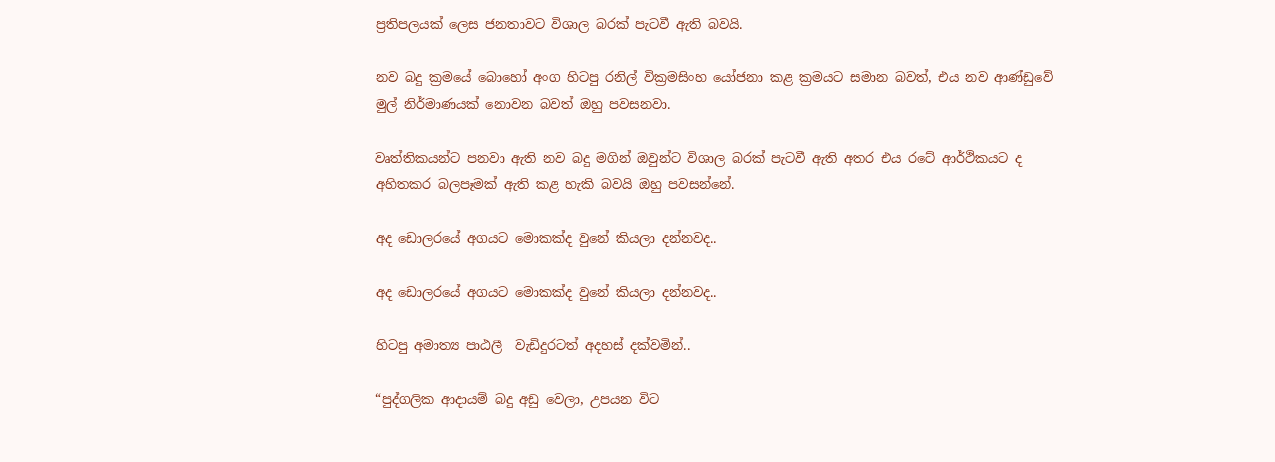ප්‍රතිපලයක් ලෙස ජනතාවට විශාල බරක් පැටවී ඇති බවයි.

නව බදු ක්‍රමයේ බොහෝ අංග හිටපු රනිල් වික්‍රමසිංහ යෝජනා කළ ක්‍රමයට සමාන බවත්, එය නව ආණ්ඩුවේ මුල් නිර්මාණයක් නොවන බවත් ඔහු පවසනවා.

වෘත්තිකයන්ට පනවා ඇති නව බදු මගින් ඔවුන්ට විශාල බරක් පැටවී ඇති අතර එය රටේ ආර්ථිකයට ද අහිතකර බලපෑමක් ඇති කළ හැකි බවයි ඔහු පවසන්නේ.

අද ඩොලරයේ අගයට මොකක්ද වුනේ කියලා දන්නවද..

අද ඩොලරයේ අගයට මොකක්ද වුනේ කියලා දන්නවද..

හිටපු අමාත්‍ය පාඨලී  වැඩිදුරටත් අදහස් දක්වමින්..

“පුද්ගලික ආදායම් බදු අඩු වෙලා, උපයන විට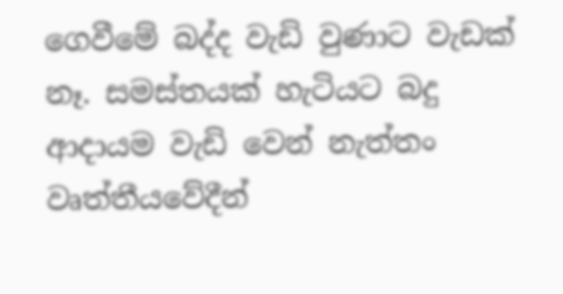ගෙවීමේ බද්ද වැඩි වුණාට වැඩක් නෑ. සමස්තයක් හැටියට බදු ආදායම වැඩි වෙන් නැත්තං වෘත්තීයවේදීන්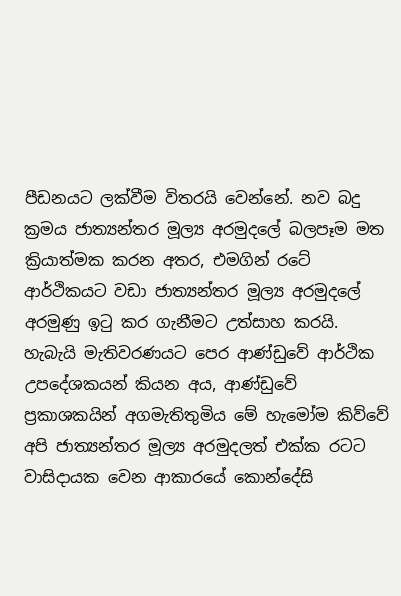පීඩනයට ලක්වීම විතරයි වෙන්නේ. නව බදු ක්‍රමය ජාත්‍යන්තර මූල්‍ය අරමුදලේ බලපෑම මත ක්‍රියාත්මක කරන අතර, එමගින් රටේ ආර්ථිකයට වඩා ජාත්‍යන්තර මූල්‍ය අරමුදලේ අරමුණු ඉටු කර ගැනීමට උත්සාහ කරයි. හැබැයි මැතිවරණයට පෙර ආණ්ඩුවේ ආර්ථික උපදේශකයන් කියන අය, ආණ්ඩුවේ ප්‍රකාශකයින් අගමැතිතුමිය මේ හැමෝම කිව්වේ අපි ජාත්‍යන්තර මූල්‍ය අරමුදලත් එක්ක රටට වාසිදායක වෙන ආකාරයේ කොන්දේසි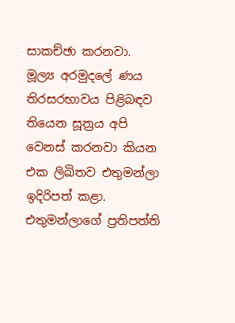සාකච්ඡා කරනවා. මූල්‍ය අරමුදලේ ණය තිරසරභාවය පිළිබඳව තියෙන සූත්‍රය අපි වෙනස් කරනවා කියන එක ලිඛිතව එතුමන්ලා ඉදිරිපත් කළා. එතුමන්ලාගේ ප්‍රතිපත්ති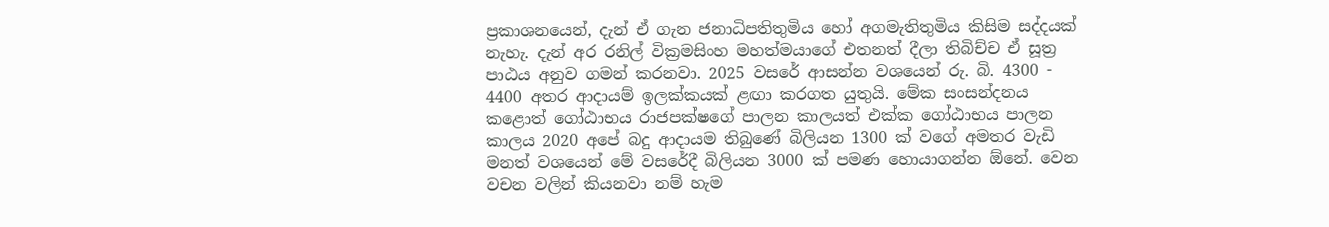ප්‍රකාශනයෙන්, දැන් ඒ ගැන ජනාධිපතිතුමිය හෝ අගමැතිතුමිය කිසිම සද්දයක් නැහැ. දැන් අර රනිල් වික්‍රමසිංහ මහත්මයාගේ එතනත් දීලා තිබිච්ච ඒ සූත්‍ර පාඨය අනුව ගමන් කරනවා. 2025 වසරේ ආසන්න වශයෙන් රු. බි. 4300 - 4400 අතර ආදායම් ඉලක්කයක් ළඟා කරගත යුතුයි. මේක සංසන්දනය කළොත් ගෝඨාභය රාජපක්ෂගේ පාලන කාලයත් එක්ක ගෝඨාභය පාලන කාලය 2020 අපේ බදු ආදායම තිබුණේ බිලියන 1300 ක් වගේ අමතර වැඩි මනත් වශයෙන් මේ වසරේදී බිලියන 3000 ක් පමණ හොයාගන්න ඕනේ. වෙන වචන වලින් කියනවා නම් හැම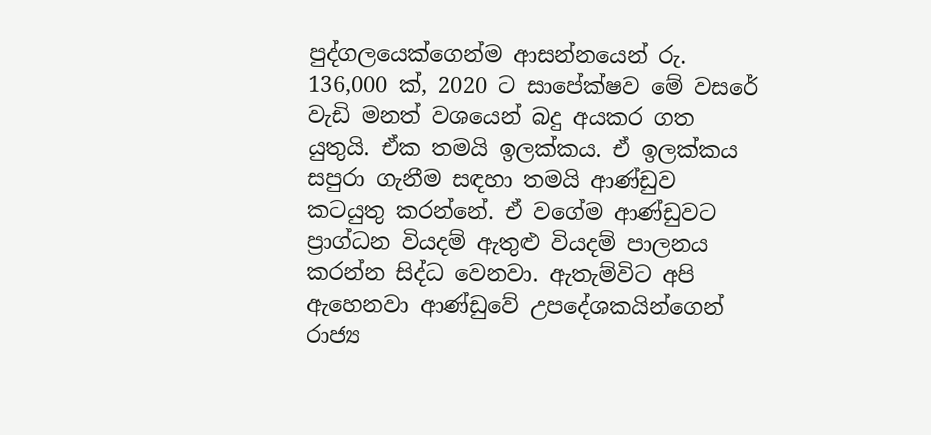පුද්ගලයෙක්ගෙන්ම ආසන්නයෙන් රු. 136,000 ක්, 2020 ට සාපේක්ෂව මේ වසරේ වැඩි මනත් වශයෙන් බදු අයකර ගත යුතුයි. ඒක තමයි ඉලක්කය. ඒ ඉලක්කය සපුරා ගැනීම සඳහා තමයි ආණ්ඩුව කටයුතු කරන්නේ. ඒ වගේම ආණ්ඩුවට ප්‍රාග්ධන වියදම් ඇතුළු වියදම් පාලනය කරන්න සිද්ධ වෙනවා. ඇතැම්විට අපි ඇහෙනවා ආණ්ඩුවේ උපදේශකයින්ගෙන් රාජ්‍ය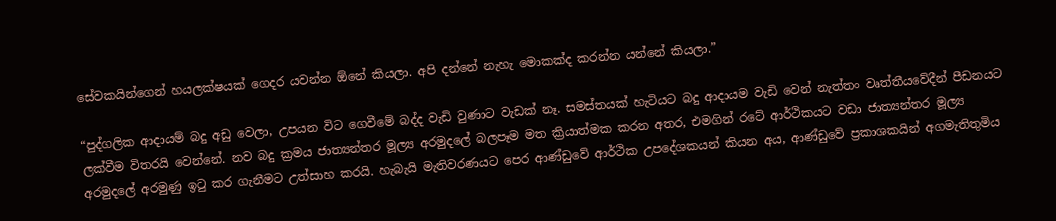සේවකයින්ගෙන් හයලක්ෂයක් ගෙදර යවන්න ඕනේ කියලා. අපි දන්නේ නැහැ මොකක්ද කරන්න යන්නේ කියලා.”

“පුද්ගලික ආදායම් බදු අඩු වෙලා, උපයන විට ගෙවීමේ බද්ද වැඩි වුණාට වැඩක් නෑ. සමස්තයක් හැටියට බදු ආදායම වැඩි වෙන් නැත්තං වෘත්තීයවේදීන් පීඩනයට ලක්වීම විතරයි වෙන්නේ. නව බදු ක්‍රමය ජාත්‍යන්තර මූල්‍ය අරමුදලේ බලපෑම මත ක්‍රියාත්මක කරන අතර, එමගින් රටේ ආර්ථිකයට වඩා ජාත්‍යන්තර මූල්‍ය අරමුදලේ අරමුණු ඉටු කර ගැනීමට උත්සාහ කරයි. හැබැයි මැතිවරණයට පෙර ආණ්ඩුවේ ආර්ථික උපදේශකයන් කියන අය, ආණ්ඩුවේ ප්‍රකාශකයින් අගමැතිතුමිය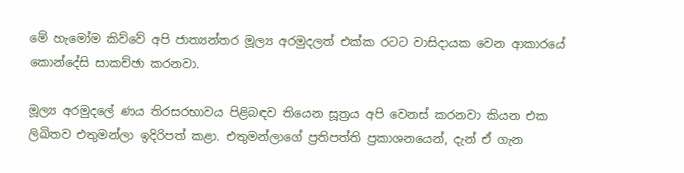මේ හැමෝම කිව්වේ අපි ජාත්‍යන්තර මූල්‍ය අරමුදලත් එක්ක රටට වාසිදායක වෙන ආකාරයේ කොන්දේසි සාකච්ඡා කරනවා.

මූල්‍ය අරමුදලේ ණය තිරසරභාවය පිළිබඳව තියෙන සූත්‍රය අපි වෙනස් කරනවා කියන එක ලිඛිතව එතුමන්ලා ඉදිරිපත් කළා. එතුමන්ලාගේ ප්‍රතිපත්ති ප්‍රකාශනයෙන්, දැන් ඒ ගැන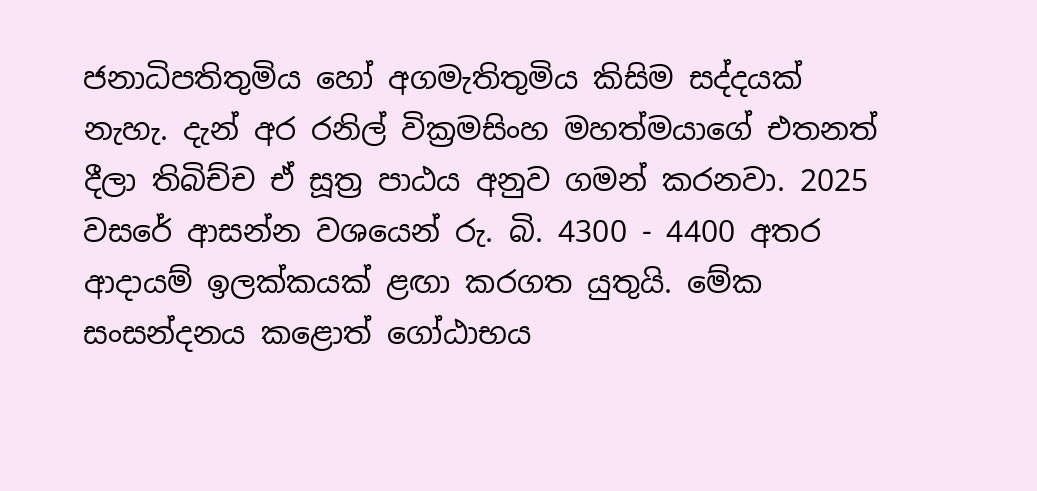ජනාධිපතිතුමිය හෝ අගමැතිතුමිය කිසිම සද්දයක් නැහැ. දැන් අර රනිල් වික්‍රමසිංහ මහත්මයාගේ එතනත් දීලා තිබිච්ච ඒ සූත්‍ර පාඨය අනුව ගමන් කරනවා. 2025 වසරේ ආසන්න වශයෙන් රු. බි. 4300 - 4400 අතර ආදායම් ඉලක්කයක් ළඟා කරගත යුතුයි. මේක සංසන්දනය කළොත් ගෝඨාභය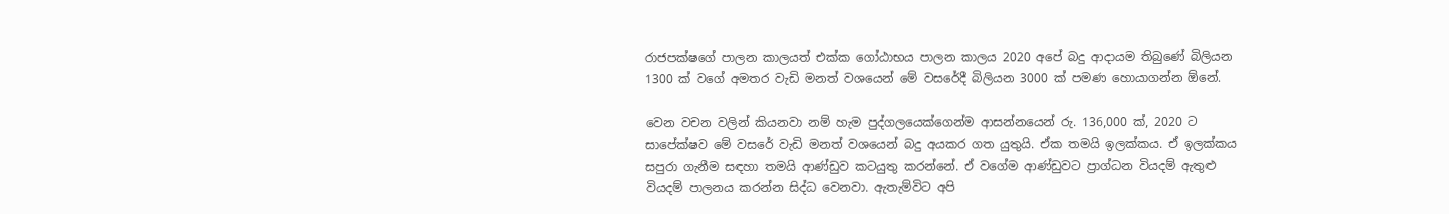රාජපක්ෂගේ පාලන කාලයත් එක්ක ගෝඨාභය පාලන කාලය 2020 අපේ බදු ආදායම තිබුණේ බිලියන 1300 ක් වගේ අමතර වැඩි මනත් වශයෙන් මේ වසරේදී බිලියන 3000 ක් පමණ හොයාගන්න ඕනේ.

වෙන වචන වලින් කියනවා නම් හැම පුද්ගලයෙක්ගෙන්ම ආසන්නයෙන් රු. 136,000 ක්, 2020 ට සාපේක්ෂව මේ වසරේ වැඩි මනත් වශයෙන් බදු අයකර ගත යුතුයි. ඒක තමයි ඉලක්කය. ඒ ඉලක්කය සපුරා ගැනීම සඳහා තමයි ආණ්ඩුව කටයුතු කරන්නේ. ඒ වගේම ආණ්ඩුවට ප්‍රාග්ධන වියදම් ඇතුළු වියදම් පාලනය කරන්න සිද්ධ වෙනවා. ඇතැම්විට අපි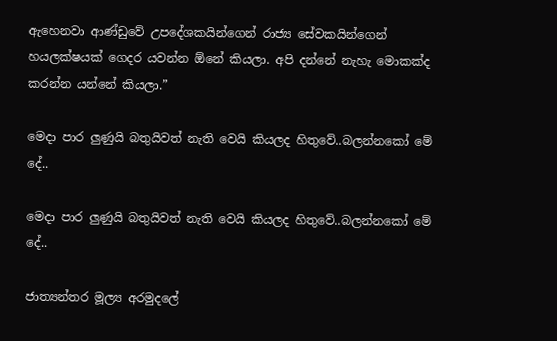ඇහෙනවා ආණ්ඩුවේ උපදේශකයින්ගෙන් රාජ්‍ය සේවකයින්ගෙන් හයලක්ෂයක් ගෙදර යවන්න ඕනේ කියලා. අපි දන්නේ නැහැ මොකක්ද කරන්න යන්නේ කියලා.”

මෙදා පාර ලුණුයි බතුයිවත් නැති වෙයි කියලද හිතුවේ..බලන්නකෝ මේ දේ..

මෙදා පාර ලුණුයි බතුයිවත් නැති වෙයි කියලද හිතුවේ..බලන්නකෝ මේ දේ..

ජාත්‍යන්තර මූල්‍ය අරමුදලේ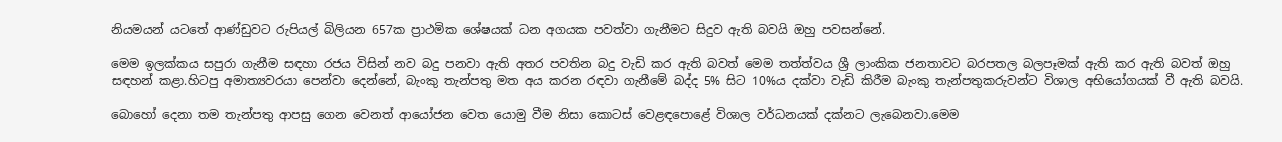නියමයන් යටතේ ආණ්ඩුවට රුපියල් බිලියන 657ක ප්‍රාථමික ශේෂයක් ධන අගයක පවත්වා ගැනීමට සිදුව ඇති බවයි ඔහු පවසන්නේ.

මෙම ඉලක්කය සපුරා ගැනීම සඳහා රජය විසින් නව බදු පනවා ඇති අතර පවතින බදු වැඩි කර ඇති බවත් මෙම තත්ත්වය ශ්‍රී ලාංකික ජනතාවට බරපතල බලපෑමක් ඇති කර ඇති බවත් ඔහු සඳහන් කළා.හිටපු අමාත්‍යවරයා පෙන්වා දෙන්නේ, බැංකු තැන්පතු මත අය කරන රඳවා ගැනීමේ බද්ද 5% සිට 10%ය දක්වා වැඩි කිරීම බැංකු තැන්පතුකරුවන්ට විශාල අභියෝගයක් වී ඇති බවයි.

බොහෝ දෙනා තම තැන්පතු ආපසු ගෙන වෙනත් ආයෝජන වෙත යොමු වීම නිසා කොටස් වෙළඳපොළේ විශාල වර්ධනයක් දක්නට ලැබෙනවා.මෙම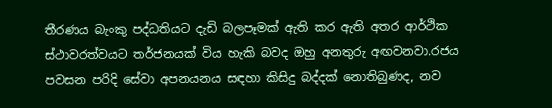තීරණය බැංකු පද්ධතියට දැඩි බලපෑමක් ඇති කර ඇති අතර ආර්ථික ස්ථාවරත්වයට තර්ජනයක් විය හැකි බවද ඔහු අනතුරු අඟවනවා.රජය පවසන පරිදි සේවා අපනයනය සඳහා කිසිදු බද්දක් නොතිබුණද, නව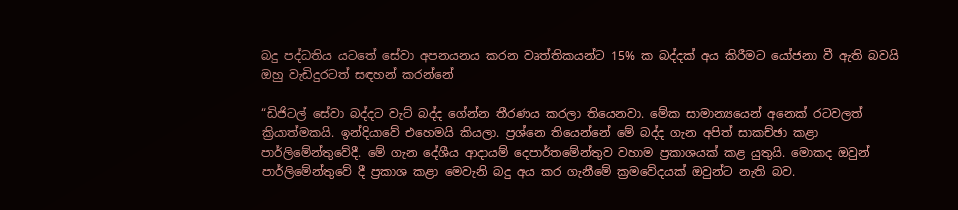බදු පද්ධතිය යටතේ සේවා අපනයනය කරන වෘත්තිකයන්ට 15% ක බද්දක් අය කිරීමට යෝජනා වී ඇති බවයි ඔහු වැඩිදුරටත් සඳහන් කරන්නේ

“ඩිජිටල් සේවා බද්දට වැට් බද්ද ගේන්න තීරණය කරලා තියෙනවා. මේක සාමාන්‍යයෙන් අනෙක් රටවලත් ක්‍රියාත්මකයි. ඉන්දියාවේ එහෙමයි කියලා. ප්‍රශ්නෙ තියෙන්නේ මේ බද්ද ගැන අපිත් සාකච්ඡා කළා පාර්ලිමේන්තුවේදී. මේ ගැන දේශීය ආදායම් දෙපාර්තමේන්තුව වහාම ප්‍රකාශයක් කළ යුතුයි. මොකද ඔවුන් පාර්ලිමේන්තුවේ දී ප්‍රකාශ කළා මෙවැනි බදු අය කර ගැනීමේ ක්‍රමවේදයක් ඔවුන්ට නැති බව.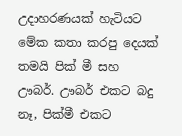උදාහරණයක් හැටියට මේක කතා කරපු දෙයක් තමයි පික් මී සහ ඌබර්. ඌබර් එකට බදු නෑ, පික්මී එකට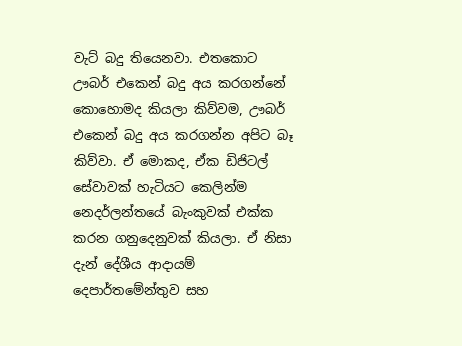වැට් බදු තියෙනවා. එතකොට ඌබර් එකෙන් බදු අය කරගන්නේ කොහොමද කියලා කිව්වම, ඌබර් එකෙන් බදු අය කරගන්න අපිට බෑ කිව්වා. ඒ මොකද, ඒක ඩිජිටල් සේවාවක් හැටියට කෙලින්ම නෙදර්ලන්තයේ බැංකුවක් එක්ක කරන ගනුදෙනුවක් කියලා. ඒ නිසා දැන් දේශීය ආදායම් දෙපාර්තමේන්තුව සහ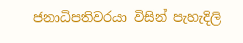ජනාධිපතිවරයා විසින් පැහැදිලි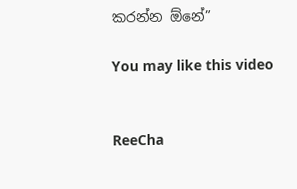කරන්න ඕනේ”

You may like this video


ReeCha